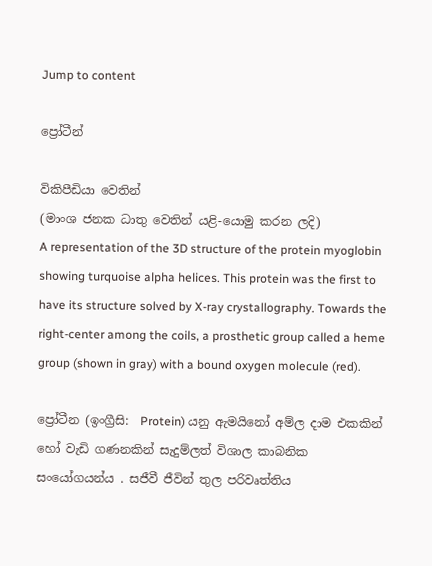Jump to content

ප්‍රෝටීන්

විකිපීඩියා වෙතින්
(මාංශ ජනක ධාතු වෙතින් යළි-යොමු කරන ලදි)
A representation of the 3D structure of the protein myoglobin showing turquoise alpha helices. This protein was the first to have its structure solved by X-ray crystallography. Towards the right-center among the coils, a prosthetic group called a heme group (shown in gray) with a bound oxygen molecule (red).

ප්‍රෝටීන (ඉංග්‍රීසි:  Protein) යනු ඇමයිනෝ අම්ල දාම එකකින් හෝ වැඩි ගණනකින් සැදුම්ලත් විශාල කාබනික සංයෝගයන්ය . සජීවී ජීවින් තුල පරිවෘත්තිය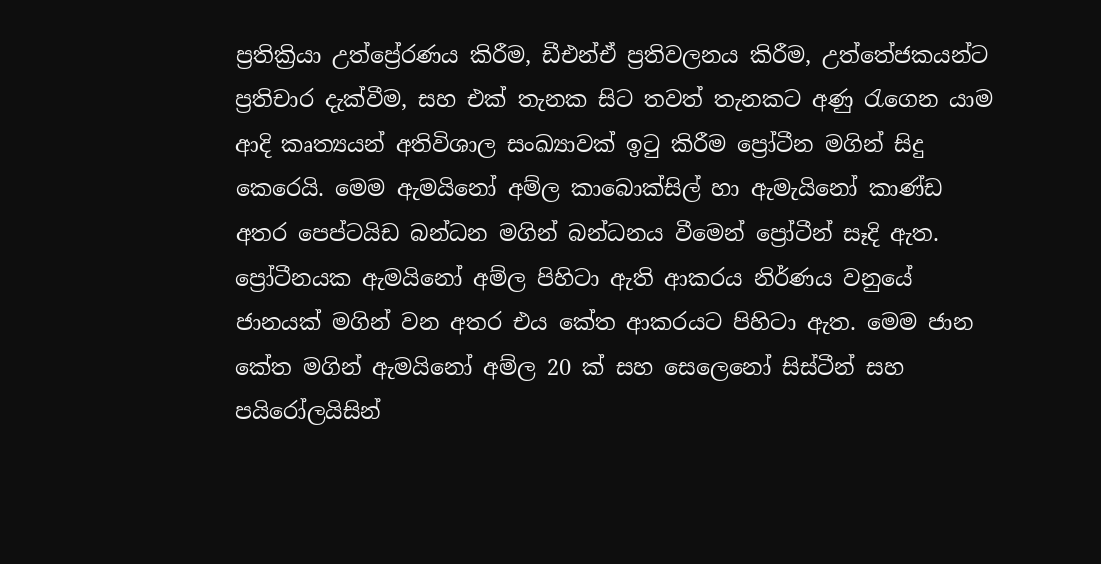ප්‍රතික්‍රියා උත්ප්‍රේරණය කිරීම, ඩීඑන්ඒ ප්‍රතිවලනය කිරීම, උත්තේජකයන්ට ප්‍රතිචාර දැක්වීම, සහ එක් තැනක සිට තවත් තැනකට අණු රැගෙන යාම ආදි කෘත්‍යයන් අතිවිශාල සංඛ්‍යාවක් ඉටු කිරීම ප්‍රෝටීන මගින් සිදු කෙරෙයි. මෙම ඇමයිනෝ අම්ල කාබොක්සිල් හා ඇමැයිනෝ කාණ්ඩ අතර පෙප්ටයිඩ බන්ධන මගින් බන්ධනය වීමෙන් ප්‍රෝටීන් සෑදි ඇත. ප්‍රෝටීනයක ඇමයිනෝ අම්ල පිහිටා ඇති ආකරය නිර්ණය වනුයේ ජානයක් මගින් වන අතර එය කේත ආකරයට පිහිටා ඇත. මෙම ජාන කේත මගින් ඇමයිනෝ අම්ල 20 ක් සහ සෙලෙනෝ සිස්ටීන් සහ පයිරෝලයිසින්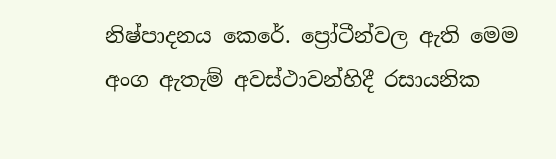නිෂ්පාදනය කෙරේ. ප්‍රෝටීන්වල ඇති මෙම අංග ඇතැම් අවස්ථාවන්හිදී රසායනික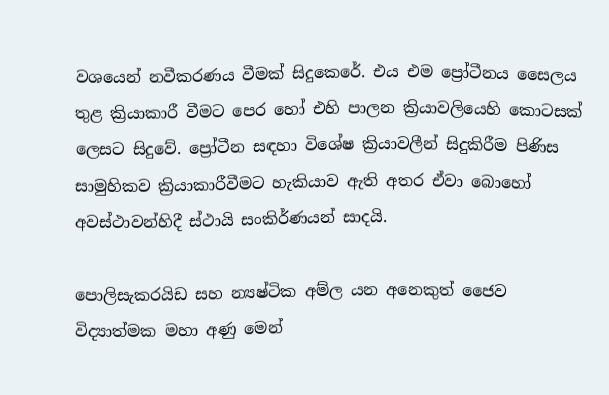වශයෙන් නවීකරණය වීමක් සිදුකෙරේ. එය එම ප්‍රෝටීනය සෛලය තුළ ක්‍රියාකාරී වීමට පෙර හෝ එහි පාලන ක්‍රියාවලියෙහි කොටසක් ලෙසට සිදුවේ. ප්‍රෝටීන සඳහා විශේෂ ක්‍රියාවලීන් සිදුකිරීම පිණිස සාමුහිකව ක්‍රියාකාරීවීමට හැකියාව ඇති අතර ඒවා බොහෝ අවස්ථ‍ාවන්හිදී ස්ථායි සංකිර්ණයන් සාදයි.

පොලිසැකරයිඩ සහ න්‍යෂ්ටික අම්ල යන අනෙකුත් ජෛව විද්‍යාත්මක මහා අණු මෙන්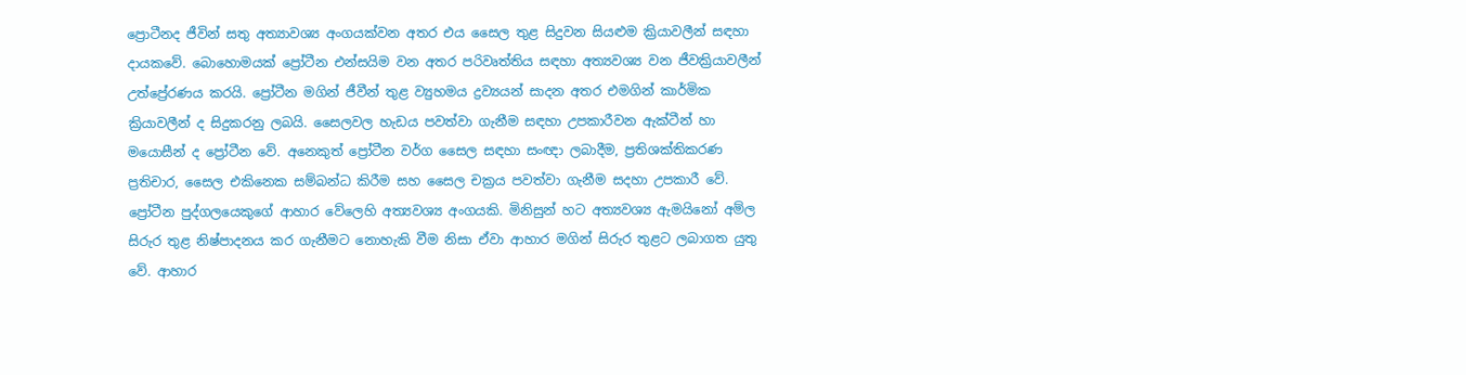ප්‍රො‍ටීනද ජීවින් සතු අත්‍යාවශ්‍ය අංගයක්වන අතර එය සෛල තුළ සිදුවන සියළුම ක්‍රියාවලීන් සඳහා දායකවේ. බොහොමයක් ප්‍රෝටීන එන්සයිම වන අතර පරිවෘත්තිය සඳහා අත්‍යවශ්‍ය වන ජීවක්‍රියාවලීන් උත්ප්‍රේරණය කරයි. ප්‍රෝටීන මගින් ජීවීන් තුළ ව්‍යුහමය ද්‍රව්‍යයන් සාදන අතර එමගින් කාර්මික ක්‍රියාවලීන් ද සිදුකරනු ලබයි. සෛලවල හැඩය පවත්වා ගැනීම සඳහා උපකාරීවන ඇක්ටීන් හා මයොසීන් ද ප්‍රෝටීන වේ. අනෙකුත් ප්‍රෝටීන වර්ග සෛල සඳහා සංඥා ලබාදීම, ප්‍රතිශක්තිකරණ ප්‍රතිචාර, සෛල එකිනෙක සම්බන්ධ කිරීම සහ සෛල චක්‍රය පවත්වා ගැනීම සදහා උපකාරී වේ. ප්‍රෝටීන පුද්ගලයෙකුගේ ආහාර වේලෙහි අත්‍යවශ්‍ය අංගයකි. මිනිසුන් හට අත්‍යවශ්‍ය ඇමයිනෝ අම්ල සිරුර තුළ නිෂ්පාදනය කර ගැනීමට නොහැකි වීම නිසා ඒවා ආහාර මගින් සිරුර තුළට ලබාගත යුතු වේ. ආහාර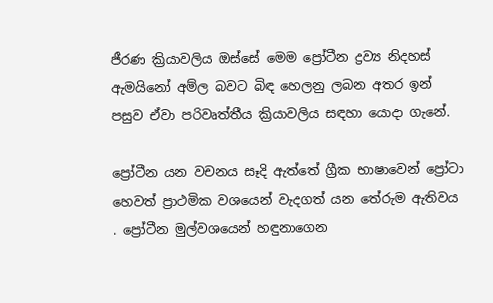ජීරණ ක්‍රියාවලිය ඔස්සේ මෙම ප්‍රෝටීන ද්‍රව්‍ය නිදහස් ඇමයිනෝ අම්ල බවට බිඳ හෙලනු ලබන අතර ඉන් පසුව ඒවා පරිවෘත්තීය ක්‍රියාවලිය සඳහා යොදා ගැනේ.

ප්‍රෝටීන යන වචනය සෑදි ඇත්තේ ග්‍රීක භාෂාවෙන් ප්‍රෝටා හෙවත් ප්‍රාථමික වශයෙන් වැදගත් යන තේරුම ඇතිවය . ප්‍රෝටීන මුල්වශයෙන් හඳුනාගෙන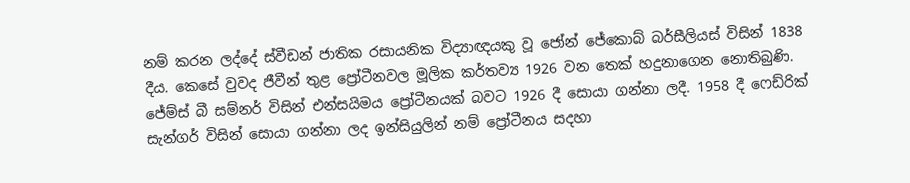නම් කරන ලද්දේ ස්වීඩන් ජාතික රසායනික විද්‍යාඥයකු වූ ජෝන් ජේකොබ් බර්සීලියස් විසින් 1838 දීය. කෙසේ වුවද ජීවීන් තුළ ප්‍රෝටීනවල මූලික කර්තව්‍ය 1926 වන තෙක් හදුනාගෙන නොතිබුණි. ජේම්ස් බී සම්නර් විසින් එන්සයිමය ප්‍රෝටීනයක් බවට 1926 දී සොයා ගන්නා ලදී. 1958 දී ෆෙඩ්රික් සැන්ගර් විසින් සොයා ගන්නා ලද ඉන්සියුලින් නම් ප්‍රෝටීනය සදහා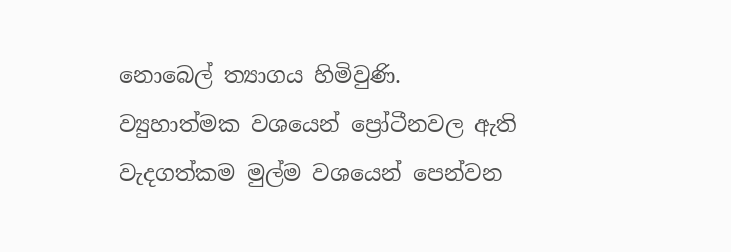නොබෙල් ත්‍යාගය හිමිවුණි. ව්‍යුහාත්මක වශයෙන් ප්‍රෝටීනවල ඇති වැදගත්කම මුල්ම වශයෙන් පෙන්වන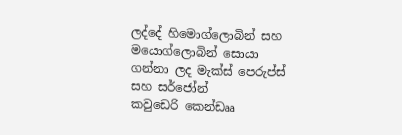ලද්දේ හිමොග්ලොබින් සහ මයොග්ලොබින් සොයා ගන්නා ලද මැක්ස් පෙරුප්ස් සහ සර්ජෝන් කවුඩෙරි ‍කෙන්ඩෲ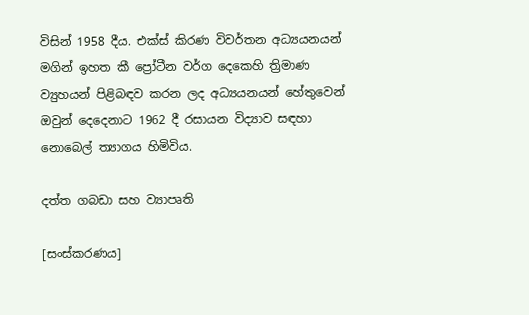විසින් 1958 දීය. එක්ස් කිරණ විවර්තන අධ්‍යයනයන් මගින් ඉහත කී ප්‍රෝටීන වර්ග දෙකෙහි ත්‍රිමාණ ව්‍යුහයන් පිළිබඳව කරන ලද අධ්‍යයනයන් හේතුවෙන් ඔවුන් දෙදෙනාට 1962 දී රසායන විද්‍යාව සඳහා නොබෙල් ත්‍යාගය හිමිවිය.

දත්ත ගබඩා සහ ව්‍යාපෘති

[සංස්කරණය]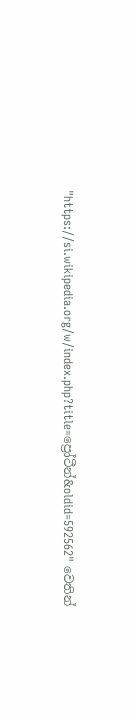"https://si.wikipedia.org/w/index.php?title=ප්‍රෝටීන්&oldid=592562" වෙතින්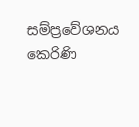සම්ප්‍රවේශනය කෙරිණි